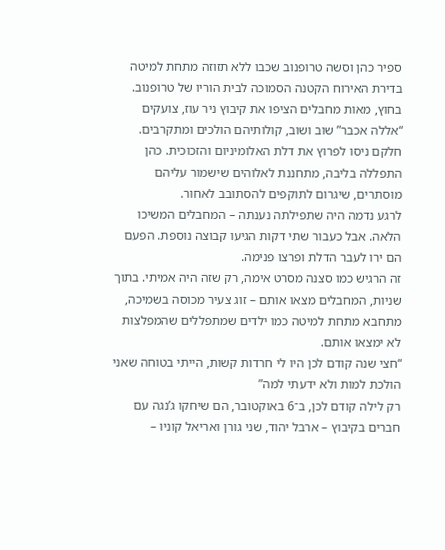ספיר כהן וסשה טרופנוב שכבו ללא תזוזה מתחת למיטה בדירת האירוח הקטנה הסמוכה לבית הוריו של טרופנוב. בחוץ, מאות מחבלים הציפו את קיבוץ ניר עוז, צועקים “אללה אכבר” שוב ושוב, קולותיהם הולכים ומתקרבים. חלקם ניסו לפרוץ את דלת האלומיניום והזכוכית. כהן התפללה בליבה, מתחננת לאלוהים שישמור עליהם מוסתרים, שיגרום לתוקפים להסתובב לאחור.
לרגע נדמה היה שתפילתה נענתה – המחבלים המשיכו הלאה. אבל כעבור שתי דקות הגיעו קבוצה נוספת. הפעם הם ירו לעבר הדלת ופרצו פנימה.
זה הרגיש כמו סצנה מסרט אימה, רק שזה היה אמיתי. בתוך שניות, המחבלים מצאו אותם – זוג צעיר מכוסה בשמיכה, מתחבא מתחת למיטה כמו ילדים שמתפללים שהמפלצות לא ימצאו אותם.
“חצי שנה קודם לכן היו לי חרדות קשות, הייתי בטוחה שאני הולכת למות ולא ידעתי למה”
רק לילה קודם לכן, ב־6 באוקטובר, הם שיחקו ג’נגה עם חברים בקיבוץ – ארבל יהוד, שני גורן ואריאל קוניו –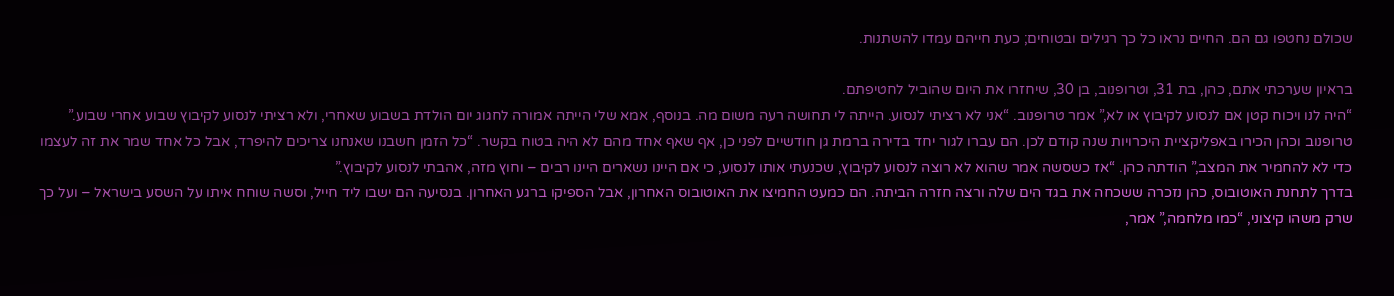שכולם נחטפו גם הם. החיים נראו כל כך רגילים ובטוחים; כעת חייהם עמדו להשתנות.

בראיון שערכתי אתם, כהן, בת 31, וטרופנוב, בן 30, שיחזרו את היום שהוביל לחטיפתם.
“היה לנו ויכוח קטן אם לנסוע לקיבוץ או לא,” אמר טרופנוב. “אני לא רציתי לנסוע. הייתה לי תחושה רעה משום מה. בנוסף, אמא שלי הייתה אמורה לחגוג יום הולדת בשבוע שאחרי, ולא רציתי לנסוע לקיבוץ שבוע אחרי שבוע.”
טרופנוב וכהן הכירו באפליקציית היכרויות שנה קודם לכן. הם עברו לגור יחד בדירה ברמת גן חודשיים לפני כן, אף שאף אחד מהם לא היה בטוח בקשר. “כל הזמן חשבנו שאנחנו צריכים להיפרד, אבל כל אחד שמר את זה לעצמו כדי לא להחמיר את המצב,” הודתה כהן. “אז כשסשה אמר שהוא לא רוצה לנסוע לקיבוץ, שכנעתי אותו לנסוע, כי אם היינו נשארים היינו רבים – וחוץ מזה, אהבתי לנסוע לקיבוץ.”
בדרך לתחנת האוטובוס, כהן נזכרה ששכחה את בגד הים שלה ורצה חזרה הביתה. הם כמעט החמיצו את האוטובוס האחרון, אבל הספיקו ברגע האחרון. בנסיעה הם ישבו ליד חייל, וסשה שוחח איתו על השסע בישראל – ועל כך שרק משהו קיצוני, “כמו מלחמה,” אמר,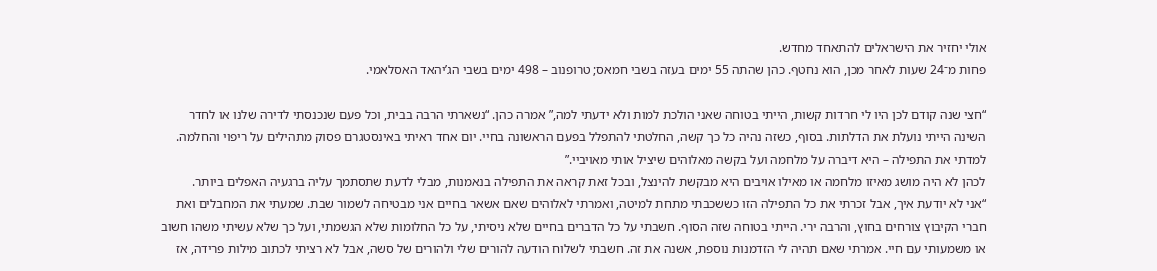אולי יחזיר את הישראלים להתאחד מחדש.
פחות מ־24 שעות לאחר מכן, הוא נחטף. כהן שהתה 55 ימים בעזה בשבי חמאס; טרופנוב – 498 ימים בשבי הג’יהאד האסלאמי.

“חצי שנה קודם לכן היו לי חרדות קשות, הייתי בטוחה שאני הולכת למות ולא ידעתי למה,” אמרה כהן. “נשארתי הרבה בבית, וכל פעם שנכנסתי לדירה שלנו או לחדר השינה הייתי נועלת את הדלתות. בסוף, כשזה נהיה כל כך קשה, החלטתי להתפלל בפעם הראשונה בחיי. יום אחד ראיתי באינסטגרם פסוק מתהילים על ריפוי והחלמה.
למדתי את התפילה – היא דיברה על מלחמה ועל בקשה מאלוהים שיציל אותי מאויביי.”
לכהן לא היה מושג מאיזו מלחמה או מאילו אויבים היא מבקשת להינצל, ובכל זאת קראה את התפילה בנאמנות, מבלי לדעת שתסתמך עליה ברגעיה האפלים ביותר.
“אני לא יודעת איך, אבל זכרתי את כל התפילה הזו כששכבתי מתחת למיטה, ואמרתי לאלוהים שאם אשאר בחיים אני מבטיחה לשמור שבת. שמעתי את המחבלים ואת חברי הקיבוץ צורחים בחוץ, והרבה ירי. הייתי בטוחה שזה הסוף. חשבתי על כל הדברים בחיים שלא ניסיתי, על כל החלומות שלא הגשמתי, ועל כך שלא עשיתי משהו חשוב או משמעותי עם חיי. אמרתי שאם תהיה לי הזדמנות נוספת, אשנה את זה. חשבתי לשלוח הודעה להורים שלי ולהורים של סשה, אבל לא רציתי לכתוב מילות פרידה, אז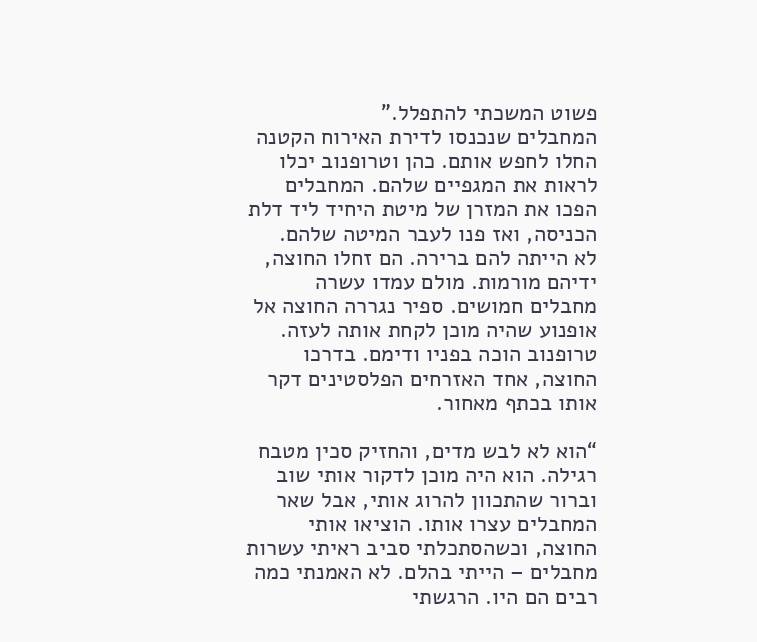פשוט המשכתי להתפלל.”
המחבלים שנכנסו לדירת האירוח הקטנה החלו לחפש אותם. כהן וטרופנוב יכלו לראות את המגפיים שלהם. המחבלים הפכו את המזרן של מיטת היחיד ליד דלת הכניסה, ואז פנו לעבר המיטה שלהם.
לא הייתה להם ברירה. הם זחלו החוצה, ידיהם מורמות. מולם עמדו עשרה מחבלים חמושים. ספיר נגררה החוצה אל אופנוע שהיה מוכן לקחת אותה לעזה. טרופנוב הוכה בפניו ודימם. בדרכו החוצה, אחד האזרחים הפלסטינים דקר אותו בכתף מאחור.

“הוא לא לבש מדים, והחזיק סכין מטבח רגילה. הוא היה מוכן לדקור אותי שוב וברור שהתכוון להרוג אותי, אבל שאר המחבלים עצרו אותו. הוציאו אותי החוצה, וכשהסתכלתי סביב ראיתי עשרות מחבלים – הייתי בהלם. לא האמנתי כמה רבים הם היו. הרגשתי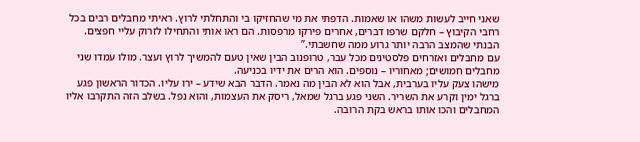שאני חייב לעשות משהו או שאמות. הדפתי את מי שהחזיקו בי והתחלתי לרוץ. ראיתי מחבלים רבים בכל רחבי הקיבוץ – חלקם שרפו דברים, אחרים פירקו מרפסות. הם ראו אותי והתחילו לזרוק עליי חפצים. הבנתי שהמצב הרבה יותר גרוע ממה שחשבתי.”
עם מחבלים ואזרחים פלסטינים מכל עבר, טרופנוב הבין שאין טעם להמשיך לרוץ ועצר. מולו עמדו שני מחבלים חמושים; מאחוריו – נוספים. הוא הרים את ידיו בכניעה.
מישהו צעק עליו בערבית, אבל הוא לא הבין מה נאמר. הדבר הבא שידע – ירו עליו. הכדור הראשון פגע ברגל ימין וקרע את השריר. השני פגע ברגל שמאל, ריסק את העצמות, והוא נפל. בשלב הזה התקרבו אליו המחבלים והכו אותו בראש בקת הרובה.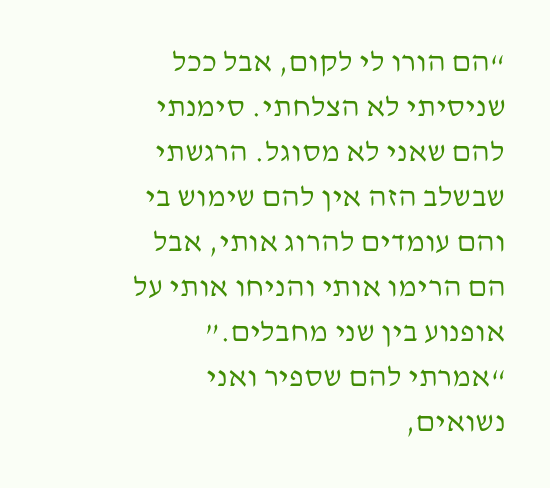“הם הורו לי לקום, אבל ככל שניסיתי לא הצלחתי. סימנתי להם שאני לא מסוגל. הרגשתי שבשלב הזה אין להם שימוש בי והם עומדים להרוג אותי, אבל הם הרימו אותי והניחו אותי על אופנוע בין שני מחבלים.”
“אמרתי להם שספיר ואני נשואים,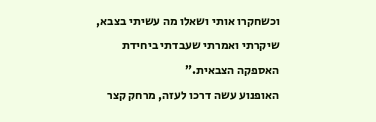וכשחקרו אותי ושאלו מה עשיתי בצבא, שיקרתי ואמרתי שעבדתי ביחידת האספקה הצבאית.”
האופנוע עשה דרכו לעזה, מרחק קצר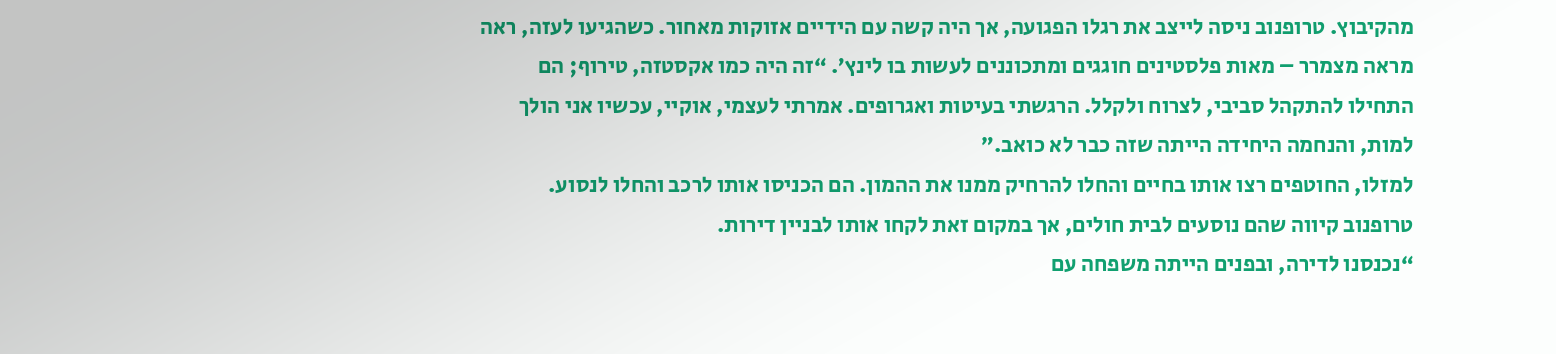מהקיבוץ. טרופנוב ניסה לייצב את רגלו הפגועה, אך היה קשה עם הידיים אזוקות מאחור. כשהגיעו לעזה, ראה מראה מצמרר – מאות פלסטינים חוגגים ומתכוננים לעשות בו לינץ’. “זה היה כמו אקסטזה, טירוף; הם התחילו להתקהל סביבי, לצרוח ולקלל. הרגשתי בעיטות ואגרופים. אמרתי לעצמי, אוקיי, עכשיו אני הולך למות, והנחמה היחידה הייתה שזה כבר לא כואב.”
למזלו, החוטפים רצו אותו בחיים והחלו להרחיק ממנו את ההמון. הם הכניסו אותו לרכב והחלו לנסוע. טרופנוב קיווה שהם נוסעים לבית חולים, אך במקום זאת לקחו אותו לבניין דירות.
“נכנסנו לדירה, ובפנים הייתה משפחה עם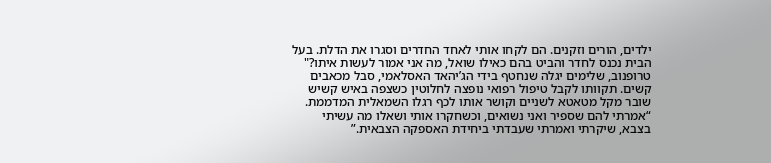ילדים, הורים וזקנים. הם לקחו אותי לאחד החדרים וסגרו את הדלת. בעל הבית נכנס לחדר והביט בהם כאילו שואל, מה אני אמור לעשות איתו?"
טרופנוב, שלימים יגלה שנחטף בידי הג’יהאד האסלאמי, סבל מכאבים קשים. תקוותו לקבל טיפול רפואי נופצה לחלוטין כשצפה באיש קשיש שובר מקל מטאטא לשניים וקושר אותו לכף רגלו השמאלית המדממת.
“אמרתי להם שספיר ואני נשואים, וכשחקרו אותי ושאלו מה עשיתי בצבא, שיקרתי ואמרתי שעבדתי ביחידת האספקה הצבאית.”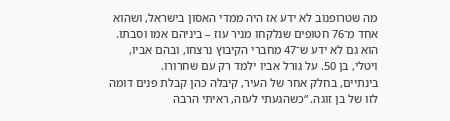מה שטרופנוב לא ידע אז היה ממדי האסון בישראל, ושהוא אחד מ־76 חטופים שנלקחו מניר עוז – ביניהם אמו וסבתו. הוא גם לא ידע ש־47 מחברי הקיבוץ נרצחו, ובהם אביו, ויטלי, בן 50. על גורל אביו ילמד רק עם שחרורו.
בינתיים, בחלק אחר של העיר, קיבלה כהן קבלת פנים דומה לזו של בן זוגה. “כשהגעתי לעזה, ראיתי הרבה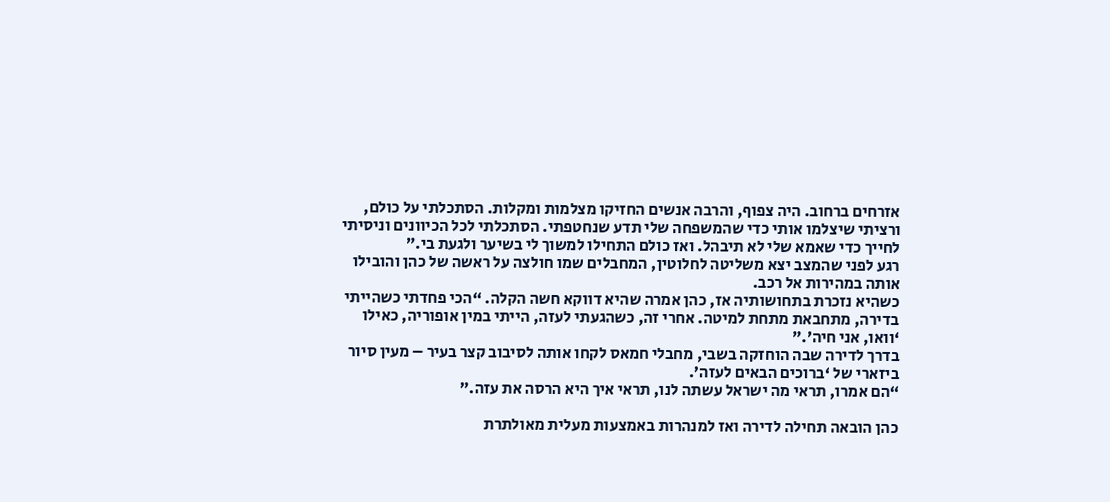אזרחים ברחוב. היה צפוף, והרבה אנשים החזיקו מצלמות ומקלות. הסתכלתי על כולם, ורציתי שיצלמו אותי כדי שהמשפחה שלי תדע שנחטפתי. הסתכלתי לכל הכיוונים וניסיתי לחייך כדי שאמא שלי לא תיבהל. ואז כולם התחילו למשוך לי בשיער ולגעת בי.”
רגע לפני שהמצב יצא משליטה לחלוטין, המחבלים שמו חולצה על ראשה של כהן והובילו אותה במהירות אל רכב.
כשהיא נזכרת בתחושותיה אז, כהן אמרה שהיא דווקא חשה הקלה. “הכי פחדתי כשהייתי בדירה, מתחבאת מתחת למיטה. אחרי זה, כשהגעתי לעזה, הייתי במין אופוריה, כאילו ‘וואו, אני חיה’.”
בדרך לדירה שבה הוחזקה בשבי, מחבלי חמאס לקחו אותה לסיבוב קצר בעיר – מעין סיור ביזארי של ‘ברוכים הבאים לעזה’.
“הם אמרו, תראי מה ישראל עשתה לנו, תראי איך היא הרסה את עזה.”

כהן הובאה תחילה לדירה ואז למנהרות באמצעות מעלית מאולתרת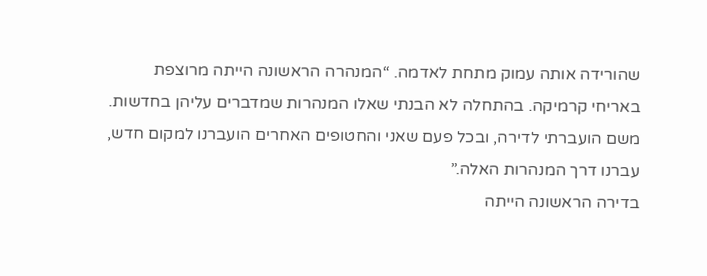שהורידה אותה עמוק מתחת לאדמה. “המנהרה הראשונה הייתה מרוצפת באריחי קרמיקה. בהתחלה לא הבנתי שאלו המנהרות שמדברים עליהן בחדשות. משם הועברתי לדירה, ובכל פעם שאני והחטופים האחרים הועברנו למקום חדש, עברנו דרך המנהרות האלה.”
בדירה הראשונה הייתה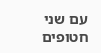עם שני חטופים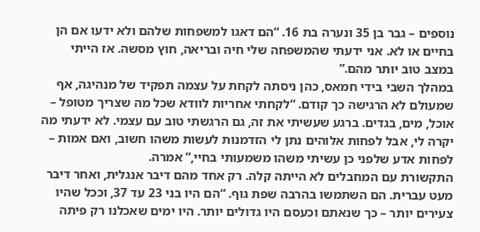נוספים – גבר בן 35 ונערה בת 16. “הם דאגו למשפחות שלהם ולא ידעו אם הן בחיים או לא. אני ידעתי שהמשפחה שלי חיה ובריאה, חוץ מסשה. אז הייתי במצב טוב יותר מהם.”
במהלך השבי בידי חמאס, כהן ניסתה לקחת על עצמה תפקיד של מנהיגה, אף שמעולם לא הרגישה כך קודם. “לקחתי אחריות לוודא שכל מה שצריך מטופל – אוכל, מים, בגדים. ברגע שעשיתי את זה, גם הרגשתי טוב עם עצמי. לא ידעתי מה יקרה לי, אבל לפחות אלוהים נתן לי הזדמנות לעשות משהו חשוב, ואם אמות – לפחות אדע שלפני כן עשיתי משהו משמעותי בחיי,” אמרה.
התקשורת עם המחבלים לא הייתה קלה. רק אחד מהם דיבר אנגלית, ואחר דיבר מעט עברית. הם השתמשו בהרבה שפת גוף. “הם היו בני 23 עד 37, וככל שהיו צעירים יותר – כך שנאתם וכעסם היו גדולים יותר. היו ימים שאכלנו רק פיתה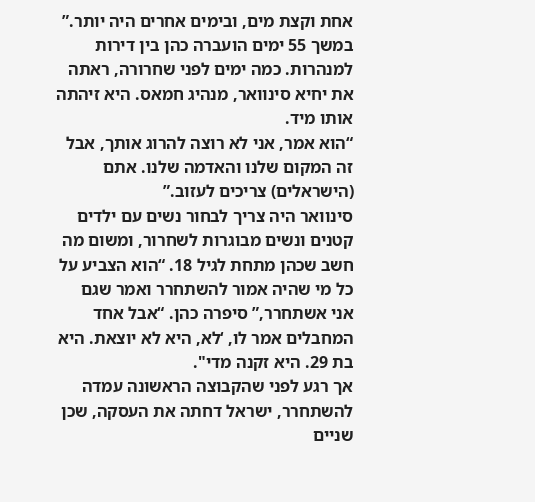אחת וקצת מים, ובימים אחרים היה יותר.”
במשך 55 ימים הועברה כהן בין דירות למנהרות. כמה ימים לפני שחרורה, ראתה את יחיא סינוואר, מנהיג חמאס. היא זיהתה אותו מיד.
“הוא אמר, אני לא רוצה להרוג אותך, אבל זה המקום שלנו והאדמה שלנו. אתם (הישראלים) צריכים לעזוב.”
סינוואר היה צריך לבחור נשים עם ילדים קטנים ונשים מבוגרות לשחרור, ומשום מה חשב שכהן מתחת לגיל 18. “הוא הצביע על כל מי שהיה אמור להשתחרר ואמר שגם אני אשתחרר,” סיפרה כהן. “אבל אחד המחבלים אמר לו, ‘לא, היא לא יוצאת. היא בת 29. היא זקנה מדי".
אך רגע לפני שהקבוצה הראשונה עמדה להשתחרר, ישראל דחתה את העסקה, שכן שניים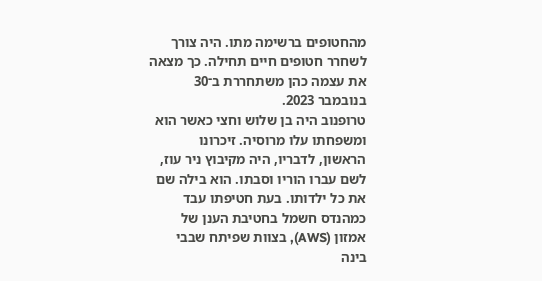מהחטופים ברשימה מתו. היה צורך לשחרר חטופים חיים תחילה. כך מצאה את עצמה כהן משתחררת ב־30 בנובמבר 2023.
טרופנוב היה בן שלוש וחצי כאשר הוא ומשפחתו עלו מרוסיה. זיכרונו הראשון, לדבריו, היה מקיבוץ ניר עוז, לשם עברו הוריו וסבתו. הוא בילה שם את כל ילדותו. בעת חטיפתו עבד כמהנדס חשמל בחטיבת הענן של אמזון (AWS), בצוות שפיתח שבבי בינה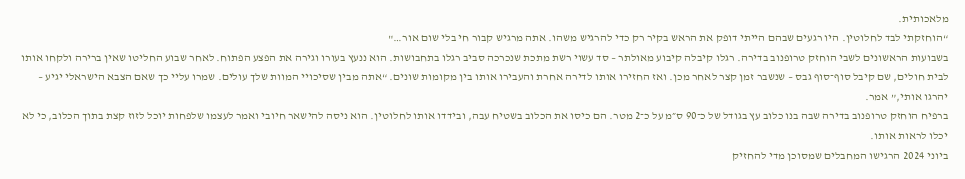מלאכותית.
“הוחזקתי לבד לחלוטין. היו רגעים שבהם הייתי דופק את הראש בקיר רק כדי להרגיש משהו. אתה מרגיש קבור חי בלי שום אור…"
בשבועות הראשונים לשבי הוחזק טרופנוב בדירה. רגלו קיבלה קיבוע מאולתר – סד עשוי רשת מתכת שנכרכה סביב רגלו בתחבושות. הוא ננעץ בעורו וגירה את הפצע הפתוח. לאחר שבוע החליטו שאין ברירה ולקחו אותו לבית חולים, שם קיבל סוף־סוף גבס – שנשבר זמן קצר לאחר מכן. ואז החזירו אותו לדירה אחרת והעבירו אותו בין מקומות שונים. “אתה מבין שסיכויי המוות שלך עולים. שמרו עליי כך שאם הצבא הישראלי יגיע – יהרגו אותי,” אמר.
ברפיח הוחזק טרופנוב בדירה שבה בנו כלוב עץ בגודל של כ־90 ס״מ על כ־2 מטר. הם כיסו את הכלוב בשטיח עבה, ובידדו אותו לחלוטין. הוא ניסה להישאר חיובי ואמר לעצמו שלפחות יוכל לזוז קצת בתוך הכלוב, כי לא יכלו לראות אותו.
ביוני 2024 הרגישו המחבלים שמסוכן מדי להחזיק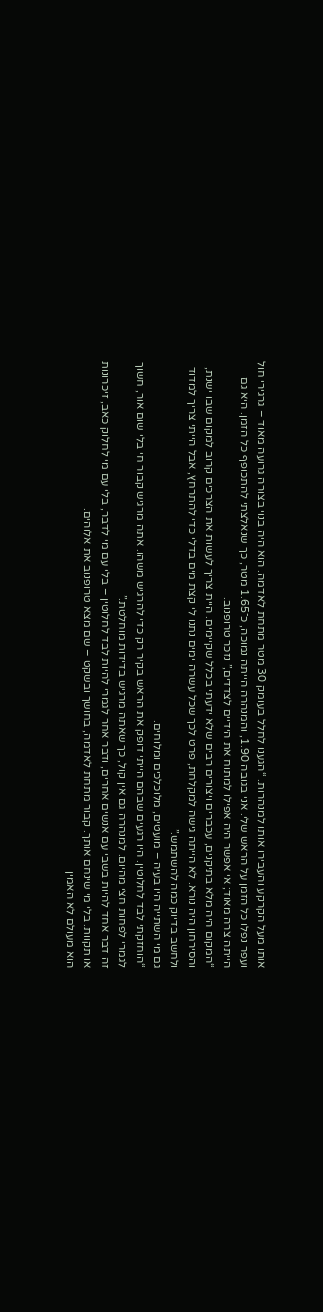אותו מעל הקרקע והעבירו אותו למנהרות. “הגענו לחלל בעומק 30 מטר מתחת לאדמה. הוא היה בנוי בצורה גרועה מאוד – גרגירי חול ועפר נפלו כל הזמן על הראש שלי. אני בגובה 1.90, והמנהרה הייתה נמוכה, כ־1.65 מטר, כך שנאלצתי להתכופף כל הזמן. היא גם הייתה צרה מאוד; אי אפשר היה אפילו למתוח את הידיים לצדדים,” נזכר טרופנוב.
“המקום היה מלא בתיקנים, עכברים ויצורים רבים שלא ידעתי בכלל שקיימים. היית צריך לעשות את הצרכים קרוב למקום שבו ישנת, והסירחון היה נורא. לא הייתה גישה למקלחת, פרט לכך שכל עשרה ימים נתנו לי קצת מים בדלי כדי להתרחץ, אבל הייתי צריך למדוד ולחשב בדיוק כמה להשתמש.”
גם מי השתייה היו בעיה – מועטים, מלוכלכים ומלוחים.
“הוחזקתי לבד לחלוטין. היו רגעים שבהם הייתי דופק את הראש בקיר רק כדי להרגיש משהו. אתה מרגיש קבור חי בלי שום אור, חשוך לגמרי לפחות חצי מהיום. למנהרה גם אין קול, כך שאתה מרגיש בדידות מוחלטת.”
זה דבר אחד להיות בשבי עם אנשים אחרים, ודבר אחר לגמרי להיות לבד לחלוטין – בלי עם מי לדבר, בלי עם מי לחלוק כאב, זיכרונות או תקוות. בלי מי שינחם אותך. קבור מתחת לאדמה, בחושך ובשקט – שם מצא טרופנוב את אלוהים.
הוא מעולם לא האמין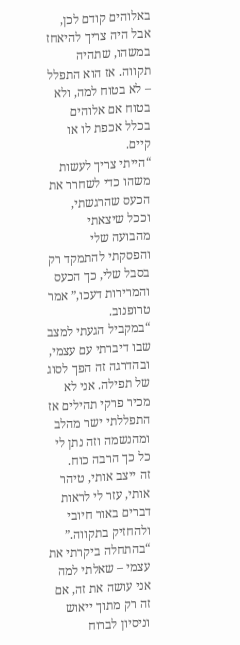באלוהים קודם לכן, אבל היה צריך להיאחז במשהו, שתהיה תקווה. אז הוא התפלל – לא בטוח למה, ולא בטוח אם אלוהים בכלל אכפת לו או קיים.
“הייתי צריך לעשות משהו כדי לשחרר את הכעס שהרגשתי, וככל שיצאתי מהבועה שלי והפסקתי להתמקד רק בסבל שלי, כך הכעס והמרירות דעכו,” אמר טרופנוב.
“במקביל הגעתי למצב שבו דיברתי עם עצמי, ובהדרגה זה הפך לסוג של תפילה. אני לא מכיר פרקי תהילים אז התפללתי ישר מהלב ומהנשמה וזה נתן לי כל כך הרבה כוח.
זה ייצב אותי, טיהר אותי, עזר לי לראות דברים באור חיובי ולהחזיק בתקווה.”
“בהתחלה ביקרתי את עצמי – שאלתי למה אני עושה את זה, אם זה רק מתוך ייאוש וניסיון לברוח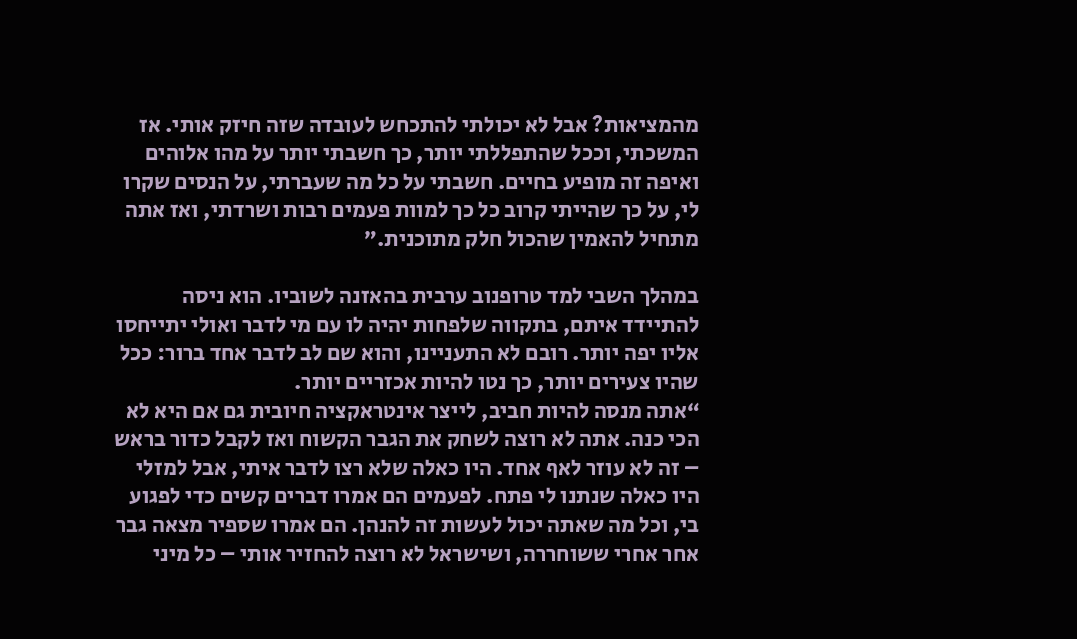מהמציאות? אבל לא יכולתי להתכחש לעובדה שזה חיזק אותי. אז המשכתי, וככל שהתפללתי יותר, כך חשבתי יותר על מהו אלוהים ואיפה זה מופיע בחיים. חשבתי על כל מה שעברתי, על הנסים שקרו לי, על כך שהייתי קרוב כל כך למוות פעמים רבות ושרדתי, ואז אתה מתחיל להאמין שהכול חלק מתוכנית.”

במהלך השבי למד טרופנוב ערבית בהאזנה לשוביו. הוא ניסה להתיידד איתם, בתקווה שלפחות יהיה לו עם מי לדבר ואולי יתייחסו אליו יפה יותר. רובם לא התעניינו, והוא שם לב לדבר אחד ברור: ככל שהיו צעירים יותר, כך נטו להיות אכזריים יותר.
“אתה מנסה להיות חביב, לייצר אינטראקציה חיובית גם אם היא לא הכי כנה. אתה לא רוצה לשחק את הגבר הקשוח ואז לקבל כדור בראש – זה לא עוזר לאף אחד. היו כאלה שלא רצו לדבר איתי, אבל למזלי היו כאלה שנתנו לי פתח. לפעמים הם אמרו דברים קשים כדי לפגוע בי, וכל מה שאתה יכול לעשות זה להנהן. הם אמרו שספיר מצאה גבר אחר אחרי ששוחררה, ושישראל לא רוצה להחזיר אותי – כל מיני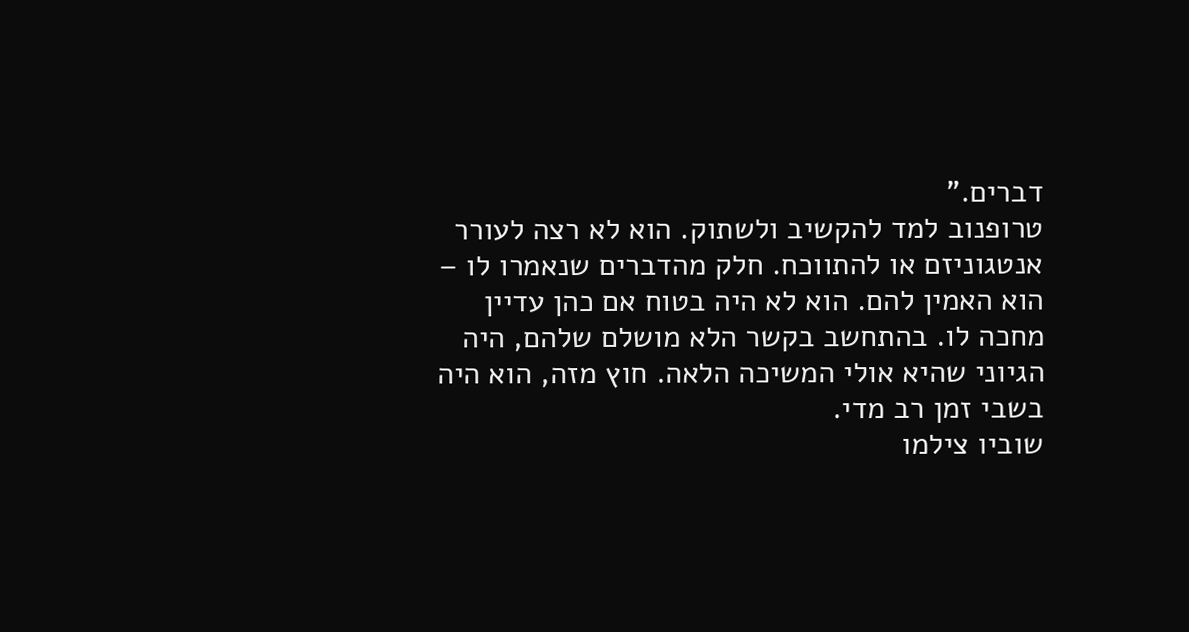דברים.”
טרופנוב למד להקשיב ולשתוק. הוא לא רצה לעורר אנטגוניזם או להתווכח. חלק מהדברים שנאמרו לו – הוא האמין להם. הוא לא היה בטוח אם כהן עדיין מחכה לו. בהתחשב בקשר הלא מושלם שלהם, היה הגיוני שהיא אולי המשיכה הלאה. חוץ מזה, הוא היה בשבי זמן רב מדי.
שוביו צילמו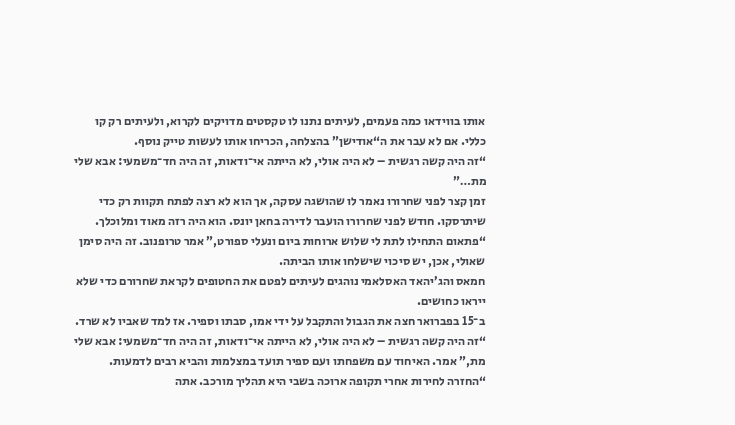אותו בווידאו כמה פעמים, לעיתים נתנו לו טקסטים מדויקים לקרוא, ולעיתים רק קו כללי. אם לא עבר את ה“אודישן” בהצלחה, הכריחו אותו לעשות טייק נוסף.
“זה היה קשה רגשית – לא היה אולי, לא הייתה אי־ודאות, זה היה חד־משמעי: אבא שלי מת…”
זמן קצר לפני שחרורו נאמר לו שהושגה עסקה, אך הוא לא רצה לפתח תקוות רק כדי שיתרסקו. חודש לפני שחרורו הועבר לדירה בחאן יונס. הוא היה רזה מאוד ומלוכלך.
“פתאום התחילו לתת לי שלוש ארוחות ביום ונעלי ספורט,” אמר טרופנוב. זה היה סימן שאולי, אכן, יש סיכוי שישלחו אותו הביתה.
חמאס והג’יהאד האסלאמי נוהגים לעיתים לפטם את החטופים לקראת שחרורם כדי שלא ייראו כחושים.
ב־15 בפברואר חצה את הגבול והתקבל על ידי אמו, סבתו וספיר. אז למד שאביו לא שרד. “זה היה קשה רגשית – לא היה אולי, לא הייתה אי־ודאות, זה היה חד־משמעי: אבא שלי מת,” אמר. האיחוד עם משפחתו ועם ספיר תועד במצלמות והביא רבים לדמעות.
“החזרה לחירות אחרי תקופה ארוכה בשבי היא תהליך מורכב. אתה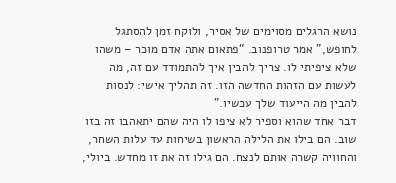נושא הרגלים מסוימים של אסיר, ולוקח זמן להסתגל לחופש,” אמר טרופנוב. “פתאום אתה אדם מוכר – משהו שלא ציפיתי לו. צריך להבין איך להתמודד עם זה, מה לעשות עם הזהות החדשה הזו. זה תהליך אישי: לנסות להבין מה הייעוד שלך עכשיו.”
דבר אחד שהוא וספיר לא ציפו לו היה שהם יתאהבו זה בזו שוב. הם בילו את הלילה הראשון בשיחות עד עלות השחר, והחוויה קשרה אותם לנצח. הם גילו זה את זו מחדש. ביולי,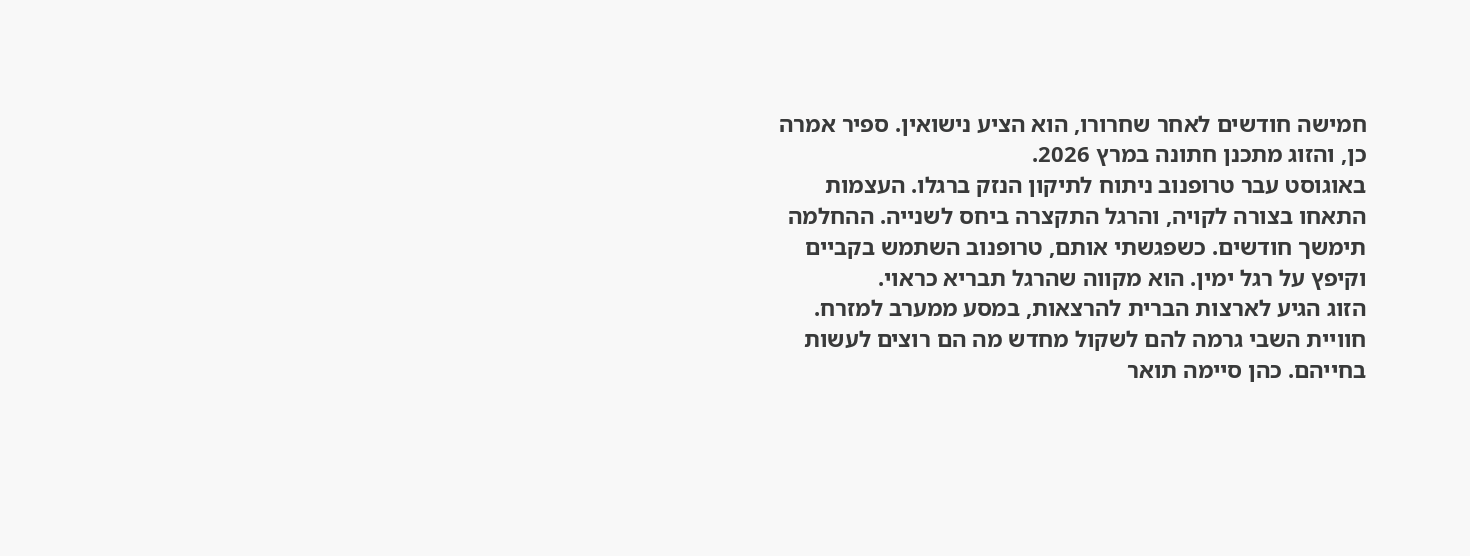חמישה חודשים לאחר שחרורו, הוא הציע נישואין. ספיר אמרה כן, והזוג מתכנן חתונה במרץ 2026.
באוגוסט עבר טרופנוב ניתוח לתיקון הנזק ברגלו. העצמות התאחו בצורה לקויה, והרגל התקצרה ביחס לשנייה. ההחלמה תימשך חודשים. כשפגשתי אותם, טרופנוב השתמש בקביים וקיפץ על רגל ימין. הוא מקווה שהרגל תבריא כראוי.
הזוג הגיע לארצות הברית להרצאות, במסע ממערב למזרח. חוויית השבי גרמה להם לשקול מחדש מה הם רוצים לעשות בחייהם. כהן סיימה תואר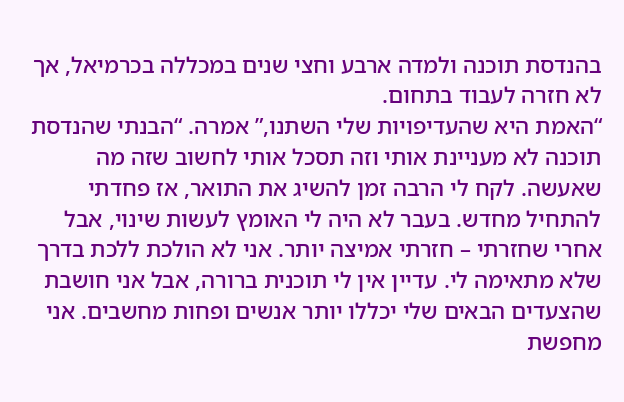בהנדסת תוכנה ולמדה ארבע וחצי שנים במכללה בכרמיאל, אך לא חזרה לעבוד בתחום.
“האמת היא שהעדיפויות שלי השתנו,” אמרה. “הבנתי שהנדסת תוכנה לא מעניינת אותי וזה תסכל אותי לחשוב שזה מה שאעשה. לקח לי הרבה זמן להשיג את התואר, אז פחדתי להתחיל מחדש. בעבר לא היה לי האומץ לעשות שינוי, אבל אחרי שחזרתי – חזרתי אמיצה יותר. אני לא הולכת ללכת בדרך שלא מתאימה לי. עדיין אין לי תוכנית ברורה, אבל אני חושבת שהצעדים הבאים שלי יכללו יותר אנשים ופחות מחשבים. אני מחפשת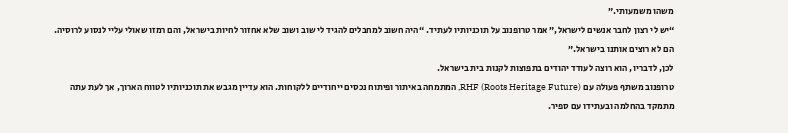משהו משמעותי.”
“יש לי רצון לחבר אנשים לישראל,” אמר טרופנוב על תוכניותיו לעתיד. “היה חשוב למחבלים להגיד לי שוב ושוב שלא אחזור לחיות בישראל, והם רמזו שאולי עליי לנסוע לרוסיה. הם לא רוצים אותנו בישראל.”
לכן, לדבריו, הוא רוצה לעודד יהודים בתפוצות לקנות בית בישראל.
טרופנוב משתף פעולה עם RHF (Roots Heritage Future), המתמחה באיתור ופיתוח נכסים ייחודיים ללקוחות. הוא עדיין מגבש את תוכניותיו לטווח הארוך, אך לעת עתה מתמקד בהחלמה ובעתידו עם ספיר.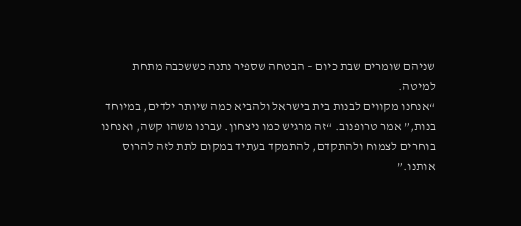שניהם שומרים שבת כיום – הבטחה שספיר נתנה כששכבה מתחת למיטה.
“אנחנו מקווים לבנות בית בישראל ולהביא כמה שיותר ילדים, במיוחד בנות,” אמר טרופנוב. “זה מרגיש כמו ניצחון. עברנו משהו קשה, ואנחנו בוחרים לצמוח ולהתקדם, להתמקד בעתיד במקום לתת לזה להרוס אותנו.”